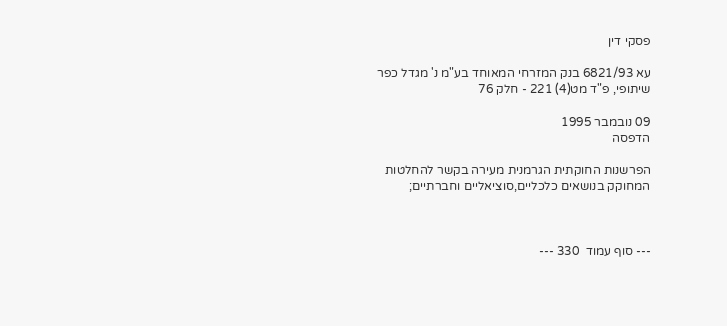פסקי דין

עא 6821/93 בנק המזרחי המאוחד בע"מ נ' מגדל כפר שיתופי, פ"ד מט(4) 221 - חלק 76

09 נובמבר 1995
הדפסה

הפרשנות החוקתית הגרמנית מעירה בקשר להחלטות המחוקק בנושאים כלכליים,סוציאליים וחברתיים;



--- סוף עמוד  330 ---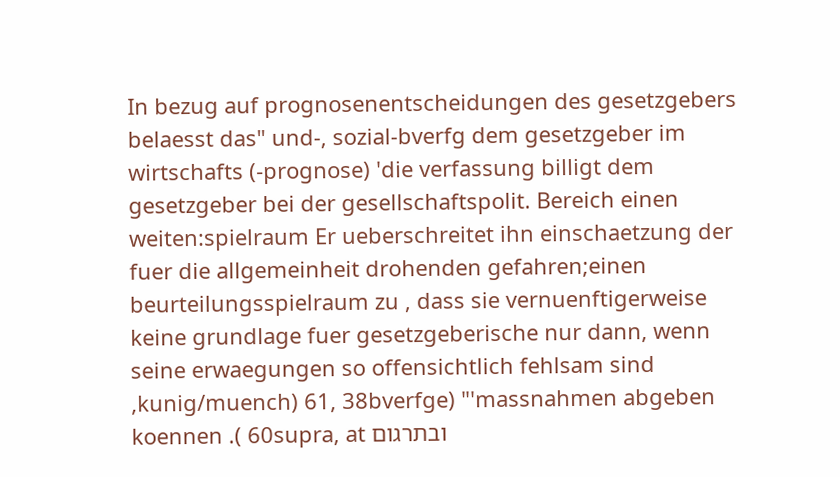In bezug auf prognosenentscheidungen des gesetzgebers belaesst das" und-, sozial-bverfg dem gesetzgeber im wirtschafts (-prognose) 'die verfassung billigt dem gesetzgeber bei der gesellschaftspolit. Bereich einen weiten:spielraum Er ueberschreitet ihn einschaetzung der fuer die allgemeinheit drohenden gefahren;einen beurteilungsspielraum zu , dass sie vernuenftigerweise keine grundlage fuer gesetzgeberische nur dann, wenn seine erwaegungen so offensichtlich fehlsam sind ,kunig/muench) 61, 38bverfge) "'massnahmen abgeben koennen .( 60supra, at ובתרגום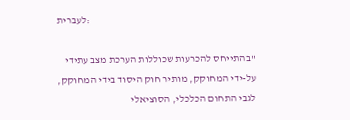לעברית:

"בהתייחס להכרעות שכוללות הערכת מצב עתידי על-ידי המחוקק, מותיר חוק היסוד בידי המחוקק, לגבי התחום הכלכלי, הסוציאלי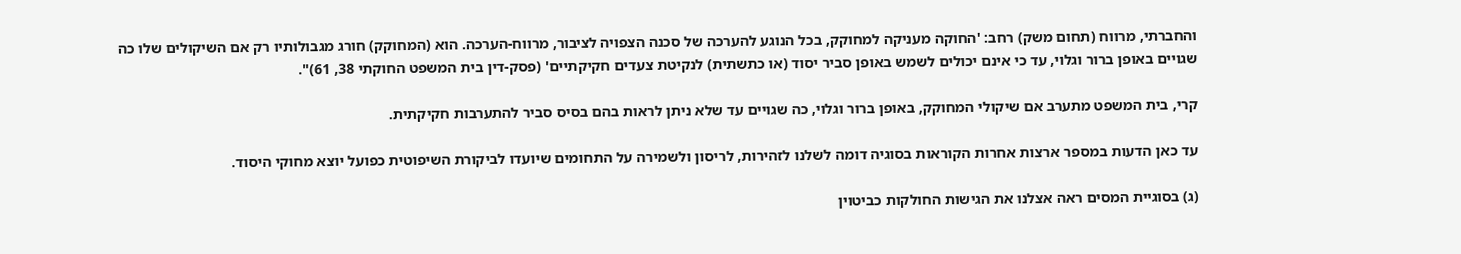והחברתי, מרווח (תחום משק) רחב: 'החוקה מעניקה למחוקק, בכל הנוגע להערכה של סכנה הצפויה לציבור, מרווח-הערכה. הוא (המחוקק) חורג מגבולותיו רק אם השיקולים שלו כה שגויים באופן ברור וגלוי, עד כי אינם יכולים לשמש באופן סביר יסוד (או כתשתית) לנקיטת צעדים חקיקתיים' (פסק-דין בית המשפט החוקתי 38, 61)".

קרי, בית המשפט מתערב אם שיקולי המחוקק, באופן ברור וגלוי, כה שגויים עד שלא ניתן לראות בהם בסיס סביר להתערבות חקיקתית.

עד כאן הדעות במספר ארצות אחרות הקוראות בסוגיה דומה לשלנו לזהירות, לריסון ולשמירה על התחומים שיועדו לביקורת השיפוטית כפועל יוצא מחוקי היסוד.

(ג) בסוגיית המסים ראה אצלנו את הגישות החולקות כביטוין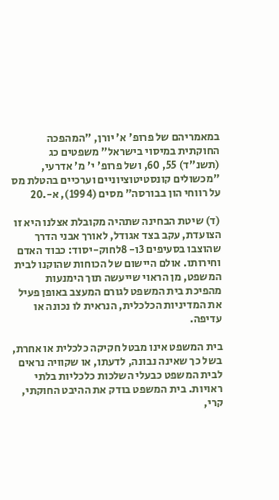במאמריהם של פרופ' א' יורן, "המהפכה החוקתית במיסוי בישראל" משפטים כג (תשנ"ד) 55, 60, ושל פרופ' י' מ' אדרעי, "מכשולים קונסטיטוציוניים וערכיים בהטלת מס על רווחי הון בבורסה" מסים (1994), א-.20

(ד) שיטת הבחינה שתהיה מקובלת אצלנו היא זו הצועדת, עקב בצד אגודל, לאורך אבני הדרך שהוצבו בסעיפים 3ו- 8לחוק-יסוד: כבוד האדם וחירותו. אולם היישום של הכוחות שהוקנו לבית המשפט, מן הראוי שייעשה תוך הימנעות מהפיכת בית המשפט לגורם המעצב באופן פעיל את המדיניות הכלכלית, הנראית לו נכונה או עדיפה.

בית המשפט אינו מבטל חקיקה כלכלית או אחרת, בשל כך שאינה נבונה, לדעתו, או שקוויה נראים לבית המשפט כבעלי השלכות כלכליות בלתי ראויות. בית המשפט בודק את ההיבט החוקתי, קרי,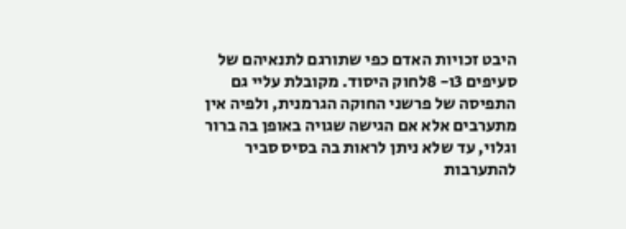היבט זכויות האדם כפי שתורגם לתנאיהם של סעיפים 3ו- 8לחוק היסוד. מקובלת עליי גם התפיסה של פרשני החוקה הגרמנית, ולפיה אין מתערבים אלא אם הגישה שגויה באופן בה ברור וגלוי, עד שלא ניתן לראות בה בסיס סביר להתערבות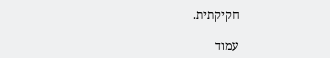חקיקתית.

עמוד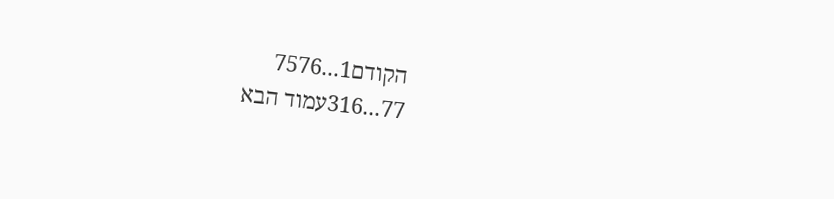הקודם1...7576
77...316עמוד הבא